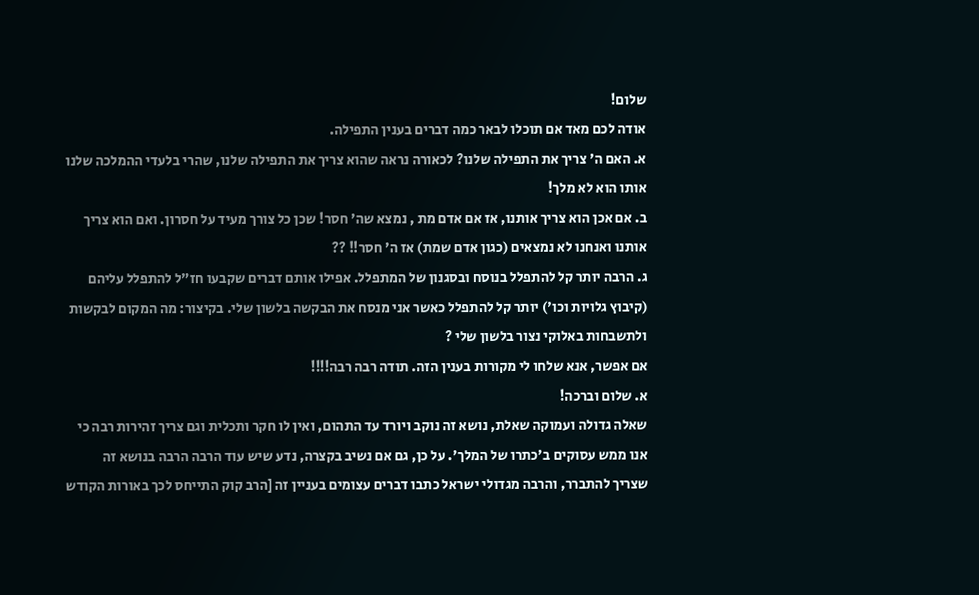שלום!
אודה לכם מאד אם תוכלו לבאר כמה דברים בענין התפילה.
א. האם ה' צריך את התפילה שלנו? לכאורה נראה שהוא צריך את התפילה שלנו, שהרי בלעדי ההמלכה שלנו אותו הוא לא מלך!
ב. אם אכן הוא צריך אותנו, אז אם אדם מת , נמצא שה' חסר! שכן כל צורך מעיד על חסרון. ואם הוא צריך אותנו ואנחנו לא נמצאים (כגון אדם שמת) אז ה' חסר!! ??
ג. הרבה יותר קל להתפלל בנוסח ובסגנון של המתפלל. אפילו אותם דברים שקבעו חז"ל להתפלל עליהם (קיבוץ גלויות וכו') יותר קל להתפלל כאשר אני מנסח את הבקשה בלשון שלי. בקיצור: מה המקום לבקשות ולתשבחות באלוקי נצור בלשון שלי ?
אם אפשר, אנא שלחו לי מקורות בענין הזה. תודה רבה רבה!!!!
א. שלום וברכה!
שאלה גדולה ועמוקה שאלת, נושא זה נוקב ויורד עד התהום, ואין לו חקר ותכלית וגם צריך זהירות רבה כי אנו ממש עסוקים ב'כתרו של המלך'. על כן, גם אם נשיב בקצרה, נדע שיש עוד הרבה הרבה בנושא זה שצריך להתברר, והרבה מגדולי ישראל כתבו דברים עצומים בעניין זה [הרב קוק התייחס לכך באורות הקודש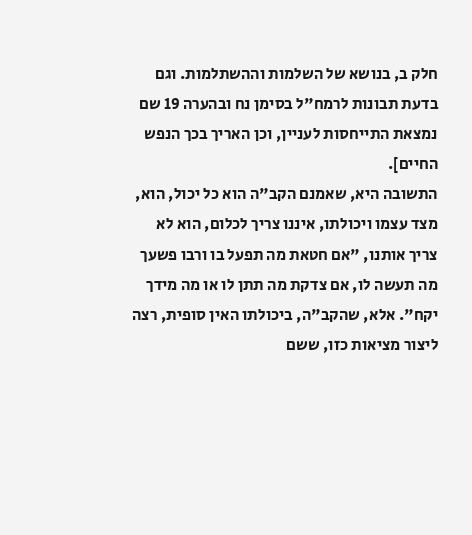חלק ב, בנושא של השלמות וההשתלמות. וגם בדעת תבונות לרמח"ל בסימן נח ובהערה 19 שם נמצאת התייחסות לעניין, וכן האריך בכך הנפש החיים].
התשובה היא, שאמנם הקב"ה הוא כל יכול, הוא, מצד עצמו ויכולתו, איננו צריך לכלום, הוא לא צריך אותנו, "אם חטאת מה תפעל בו ורבו פשעך מה תעשה לו, אם צדקת מה תתן לו או מה מידך יקח". אלא, שהקב"ה, ביכולתו האין סופית, רצה ליצור מציאות כזו, ששם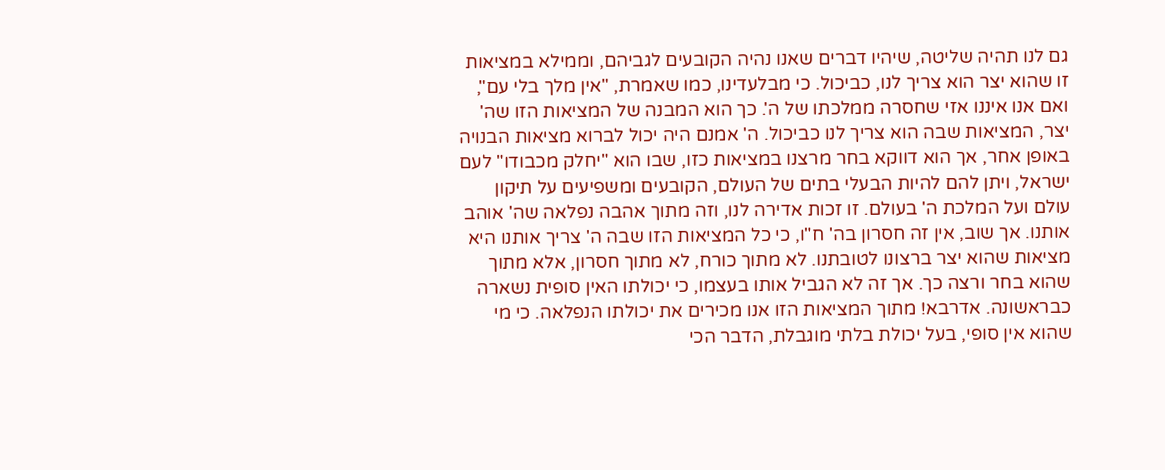גם לנו תהיה שליטה, שיהיו דברים שאנו נהיה הקובעים לגביהם, וממילא במציאות זו שהוא יצר הוא צריך לנו, כביכול. כי מבלעדינו, כמו שאמרת, "אין מלך בלי עם", ואם אנו איננו אזי שחסרה ממלכתו של ה'. כך הוא המבנה של המציאות הזו שה' יצר, המציאות שבה הוא צריך לנו כביכול. ה' אמנם היה יכול לברוא מציאות הבנויה באופן אחר, אך הוא דווקא בחר מרצנו במציאות כזו, שבו הוא "יחלק מכבודו" לעם ישראל, ויתן להם להיות הבעלי בתים של העולם, הקובעים ומשפיעים על תיקון עולם ועל המלכת ה' בעולם. זו זכות אדירה לנו, וזה מתוך אהבה נפלאה שה' אוהב אותנו. אך שוב, אין זה חסרון בה' ח"ו, כי כל המציאות הזו שבה ה' צריך אותנו היא מציאות שהוא יצר ברצונו לטובתנו. לא מתוך כורח, לא מתוך חסרון, אלא מתוך שהוא בחר ורצה כך. אך זה לא הגביל אותו בעצמו, כי יכולתו האין סופית נשארה כבראשונה. אדרבא! מתוך המציאות הזו אנו מכירים את יכולתו הנפלאה. כי מי שהוא אין סופי, בעל יכולת בלתי מוגבלת, הדבר הכי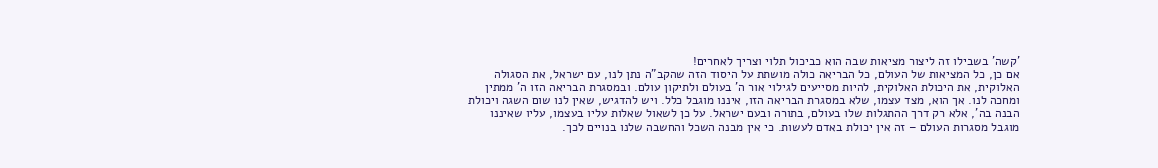'קשה' בשבילו זה ליצור מציאות שבה הוא כביכול תלוי וצריך לאחרים!
אם כן, כל המציאות של העולם, כל הבריאה כולה מושתת על היסוד הזה שהקב"ה נתן לנו, עם ישראל, את הסגולה האלוקית, את היכולת האלוקית, להיות מסייעים לגילוי אור ה' בעולם ולתיקון עולם. ובמסגרת הבריאה הזו ה' ממתין ומחכה לנו. אך הוא, מצד עצמו, שלא במסגרת הבריאה הזו, איננו מוגבל כלל. ויש להדגיש, שאין לנו שום השגה ויכולת הבנה בה', אלא רק דרך ההתגלות שלו בעולם, בתורה ובעם ישראל. על כן לשאול שאלות עליו בעצמו, עליו שאיננו מוגבל מסגרות העולם – זה אין יכולת באדם לעשות. כי אין מבנה השכל והחשבה שלנו בנויים לכך.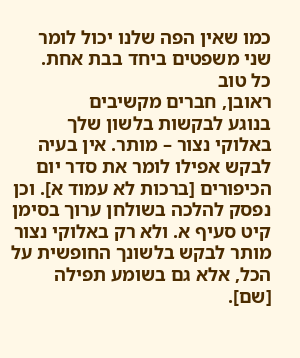כמו שאין הפה שלנו יכול לומר שני משפטים ביחד בבת אחת.
כל טוב
ראובן, חברים מקשיבים
בנוגע לבקשות בלשון שלך באלוקי נצור – מותר. אין בעיה לבקש אפילו לומר את סדר יום הכיפורים [ברכות לא עמוד א]. וכן נפסק להלכה בשולחן ערוך בסימן קיט סעיף א. ולא רק באלוקי נצור מותר לבקש בלשונך החופשית על הכל, אלא גם בשומע תפילה [שם].